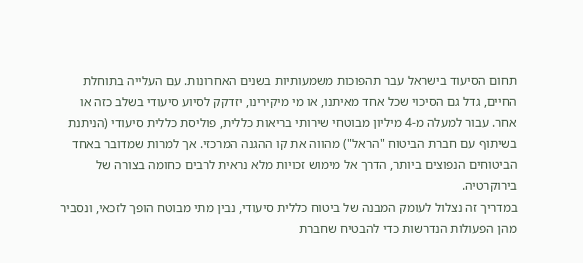תחום הסיעוד בישראל עבר תהפוכות משמעותיות בשנים האחרונות. עם העלייה בתוחלת החיים, גדל גם הסיכוי שכל אחד מאיתנו, או מי מיקירינו, יזדקק לסיוע סיעודי בשלב כזה או אחר. עבור למעלה מ-4 מיליון מבוטחי שירותי בריאות כללית, פוליסת כללית סיעודי (הניתנת בשיתוף עם חברת הביטוח "הראל") מהווה את קו ההגנה המרכזי. אך למרות שמדובר באחד הביטוחים הנפוצים ביותר, הדרך אל מימוש זכויות מלא נראית לרבים כחומה בצורה של בירוקרטיה.
במדריך זה נצלול לעומק המבנה של ביטוח כללית סיעודי, נבין מתי מבוטח הופך לזכאי, ונסביר מהן הפעולות הנדרשות כדי להבטיח שחברת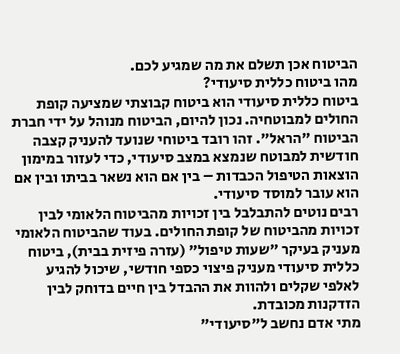הביטוח אכן תשלם את מה שמגיע לכם.
מהו ביטוח כללית סיעודי?
ביטוח כללית סיעודי הוא ביטוח קבוצתי שמציעה קופת החולים למבוטחיה. נכון להיום, הביטוח מנוהל על ידי חברת הביטוח "הראל". זהו רובד ביטוחי שנועד להעניק קצבה חודשית למבוטח שנמצא במצב סיעודי, כדי לעזור במימון הוצאות הטיפול הכבדות – בין אם הוא נשאר בביתו ובין אם הוא עובר למוסד סיעודי.
רבים נוטים להתבלבל בין זכויות מהביטוח הלאומי לבין זכויות מהביטוח של קופת החולים. בעוד שהביטוח הלאומי מעניק בעיקר "שעות טיפול" (עזרה פיזית בבית), ביטוח כללית סיעודי מעניק פיצוי כספי חודשי, שיכול להגיע לאלפי שקלים ולהוות את ההבדל בין חיים בדוחק לבין הזדקנות מכובדת.
מתי אדם נחשב ל"סיעודי"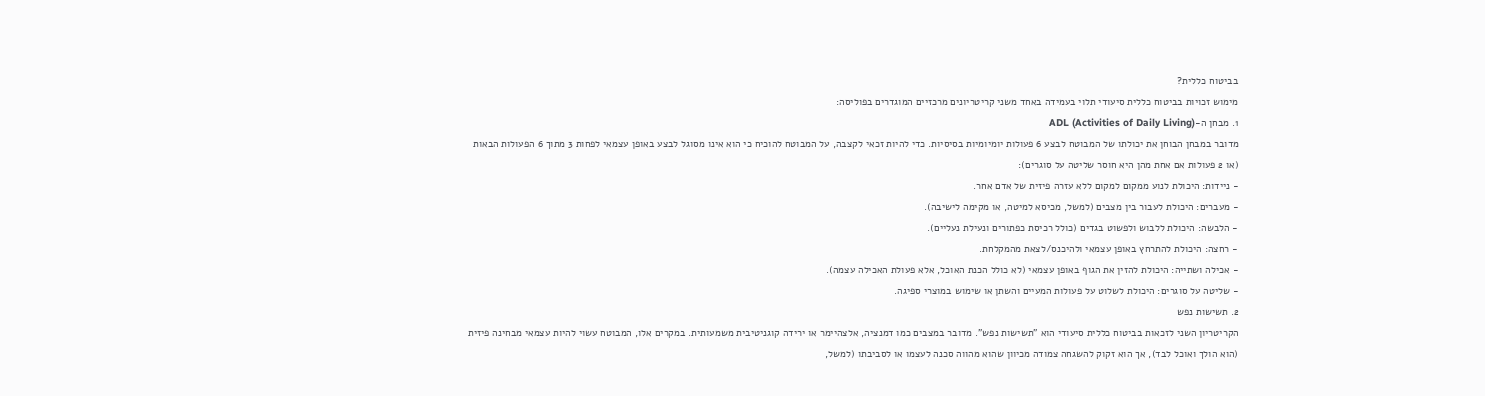בביטוח כללית?
מימוש זכויות בביטוח כללית סיעודי תלוי בעמידה באחד משני קריטריונים מרכזיים המוגדרים בפוליסה:
1. מבחן ה-ADL (Activities of Daily Living)
מדובר במבחן הבוחן את יכולתו של המבוטח לבצע 6 פעולות יומיומיות בסיסיות. כדי להיות זכאי לקצבה, על המבוטח להוכיח כי הוא אינו מסוגל לבצע באופן עצמאי לפחות 3 מתוך 6 הפעולות הבאות (או 2 פעולות אם אחת מהן היא חוסר שליטה על סוגרים):
- ניידות: היכולת לנוע ממקום למקום ללא עזרה פיזית של אדם אחר.
- מעברים: היכולת לעבור בין מצבים (למשל, מכיסא למיטה, או מקימה לישיבה).
- הלבשה: היכולת ללבוש ולפשוט בגדים (כולל רכיסת כפתורים ונעילת נעליים).
- רחצה: היכולת להתרחץ באופן עצמאי ולהיכנס/לצאת מהמקלחת.
- אכילה ושתייה: היכולת להזין את הגוף באופן עצמאי (לא כולל הכנת האוכל, אלא פעולת האכילה עצמה).
- שליטה על סוגרים: היכולת לשלוט על פעולות המעיים והשתן או שימוש במוצרי ספיגה.
2. תשישות נפש
הקריטריון השני לזכאות בביטוח כללית סיעודי הוא "תשישות נפש". מדובר במצבים כמו דמנציה, אלצהיימר או ירידה קוגניטיבית משמעותית. במקרים אלו, המבוטח עשוי להיות עצמאי מבחינה פיזית (הוא הולך ואוכל לבד), אך הוא זקוק להשגחה צמודה מכיוון שהוא מהווה סכנה לעצמו או לסביבתו (למשל,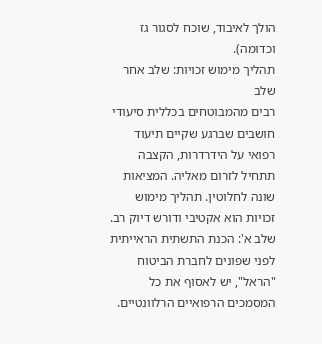הולך לאיבוד, שוכח לסגור גז וכדומה).
תהליך מימוש זכויות: שלב אחר שלב
רבים מהמבוטחים בכללית סיעודי חושבים שברגע שקיים תיעוד רפואי על הידרדרות, הקצבה תתחיל לזרום מאליה. המציאות שונה לחלוטין. תהליך מימוש זכויות הוא אקטיבי ודורש דיוק רב.
שלב א': הכנת התשתית הראייתית
לפני שפונים לחברת הביטוח "הראל", יש לאסוף את כל המסמכים הרפואיים הרלוונטיים.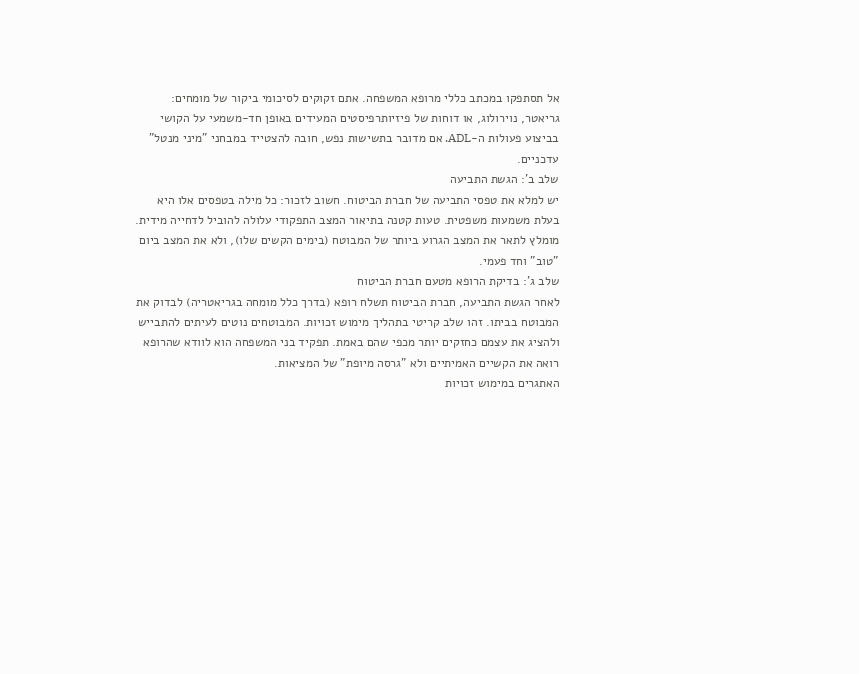אל תסתפקו במכתב כללי מרופא המשפחה. אתם זקוקים לסיכומי ביקור של מומחים: גריאטר, נוירולוג, או דוחות של פיזיותרפיסטים המעידים באופן חד-משמעי על הקושי בביצוע פעולות ה-ADL. אם מדובר בתשישות נפש, חובה להצטייד במבחני "מיני מנטל" עדכניים.
שלב ב': הגשת התביעה
יש למלא את טפסי התביעה של חברת הביטוח. חשוב לזכור: כל מילה בטפסים אלו היא בעלת משמעות משפטית. טעות קטנה בתיאור המצב התפקודי עלולה להוביל לדחייה מידית. מומלץ לתאר את המצב הגרוע ביותר של המבוטח (בימים הקשים שלו), ולא את המצב ביום "טוב" וחד פעמי.
שלב ג': בדיקת הרופא מטעם חברת הביטוח
לאחר הגשת התביעה, חברת הביטוח תשלח רופא (בדרך כלל מומחה בגריאטריה) לבדוק את המבוטח בביתו. זהו שלב קריטי בתהליך מימוש זכויות. המבוטחים נוטים לעיתים להתבייש ולהציג את עצמם כחזקים יותר מכפי שהם באמת. תפקיד בני המשפחה הוא לוודא שהרופא רואה את הקשיים האמיתיים ולא "גרסה מיופת" של המציאות.
האתגרים במימוש זכויות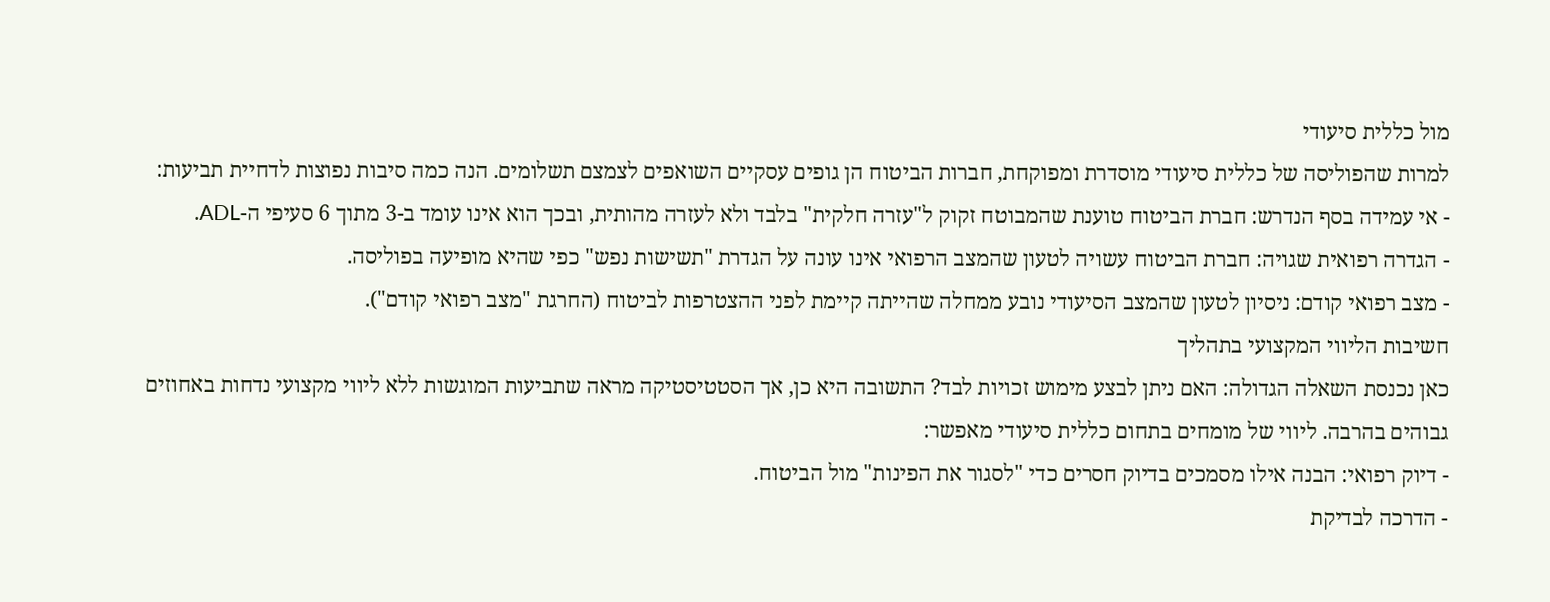מול כללית סיעודי
למרות שהפוליסה של כללית סיעודי מוסדרת ומפוקחת, חברות הביטוח הן גופים עסקיים השואפים לצמצם תשלומים. הנה כמה סיבות נפוצות לדחיית תביעות:
- אי עמידה בסף הנדרש: חברת הביטוח טוענת שהמבוטח זקוק ל"עזרה חלקית" בלבד ולא לעזרה מהותית, ובכך הוא אינו עומד ב-3 מתוך 6 סעיפי ה-ADL.
- הגדרה רפואית שגויה: חברת הביטוח עשויה לטעון שהמצב הרפואי אינו עונה על הגדרת "תשישות נפש" כפי שהיא מופיעה בפוליסה.
- מצב רפואי קודם: ניסיון לטעון שהמצב הסיעודי נובע ממחלה שהייתה קיימת לפני ההצטרפות לביטוח (החרגת "מצב רפואי קודם").
חשיבות הליווי המקצועי בתהליך
כאן נכנסת השאלה הגדולה: האם ניתן לבצע מימוש זכויות לבד? התשובה היא כן, אך הסטטיסטיקה מראה שתביעות המוגשות ללא ליווי מקצועי נדחות באחוזים גבוהים בהרבה. ליווי של מומחים בתחום כללית סיעודי מאפשר:
- דיוק רפואי: הבנה אילו מסמכים בדיוק חסרים כדי "לסגור את הפינות" מול הביטוח.
- הדרכה לבדיקת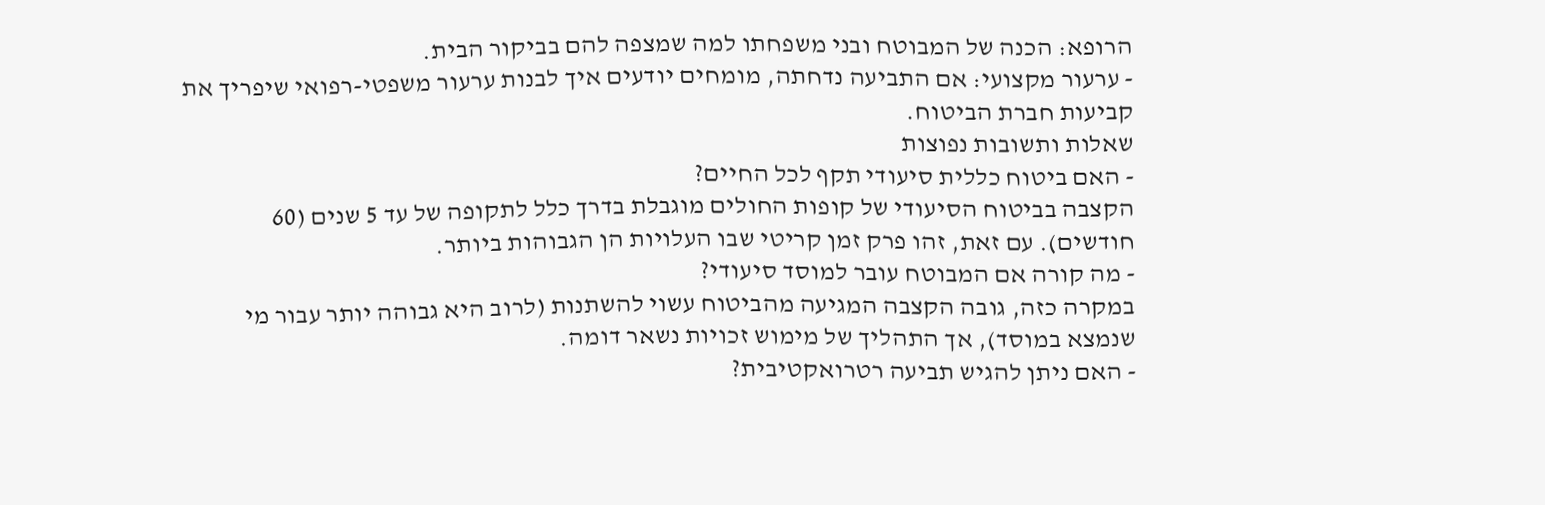הרופא: הכנה של המבוטח ובני משפחתו למה שמצפה להם בביקור הבית.
- ערעור מקצועי: אם התביעה נדחתה, מומחים יודעים איך לבנות ערעור משפטי-רפואי שיפריך את קביעות חברת הביטוח.
שאלות ותשובות נפוצות
- האם ביטוח כללית סיעודי תקף לכל החיים?
הקצבה בביטוח הסיעודי של קופות החולים מוגבלת בדרך כלל לתקופה של עד 5 שנים (60 חודשים). עם זאת, זהו פרק זמן קריטי שבו העלויות הן הגבוהות ביותר.
- מה קורה אם המבוטח עובר למוסד סיעודי?
במקרה כזה, גובה הקצבה המגיעה מהביטוח עשוי להשתנות (לרוב היא גבוהה יותר עבור מי שנמצא במוסד), אך התהליך של מימוש זכויות נשאר דומה.
- האם ניתן להגיש תביעה רטרואקטיבית?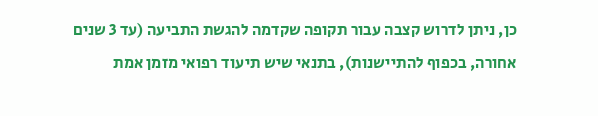כן, ניתן לדרוש קצבה עבור תקופה שקדמה להגשת התביעה (עד 3 שנים אחורה, בכפוף להתיישנות), בתנאי שיש תיעוד רפואי מזמן אמת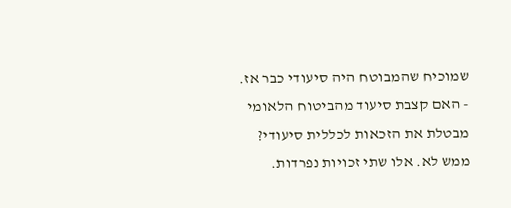שמוכיח שהמבוטח היה סיעודי כבר אז.
- האם קצבת סיעוד מהביטוח הלאומי מבטלת את הזכאות לכללית סיעודי?
ממש לא. אלו שתי זכויות נפרדות.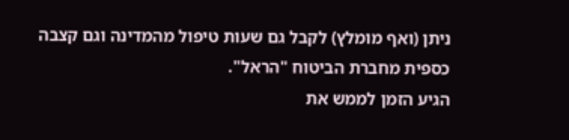ניתן (ואף מומלץ) לקבל גם שעות טיפול מהמדינה וגם קצבה כספית מחברת הביטוח "הראל".
הגיע הזמן לממש את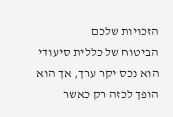הזכויות שלכם
הביטוח של כללית סיעודי הוא נכס יקר ערך, אך הוא הופך לכזה רק כאשר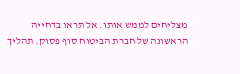מצליחים לממש אותו. אל תראו בדחייה הראשונה של חברת הביטוח סוף פסוק. תהליך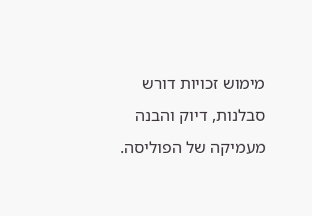מימוש זכויות דורש סבלנות, דיוק והבנה מעמיקה של הפוליסה.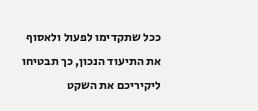ככל שתקדימו לפעול ולאסוף את התיעוד הנכון, כך תבטיחו ליקיריכם את השקט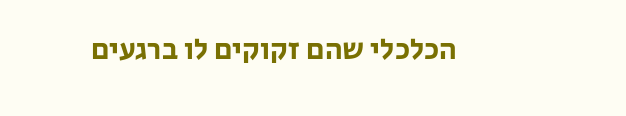הכלכלי שהם זקוקים לו ברגעים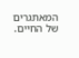המאתגרים של החיים.